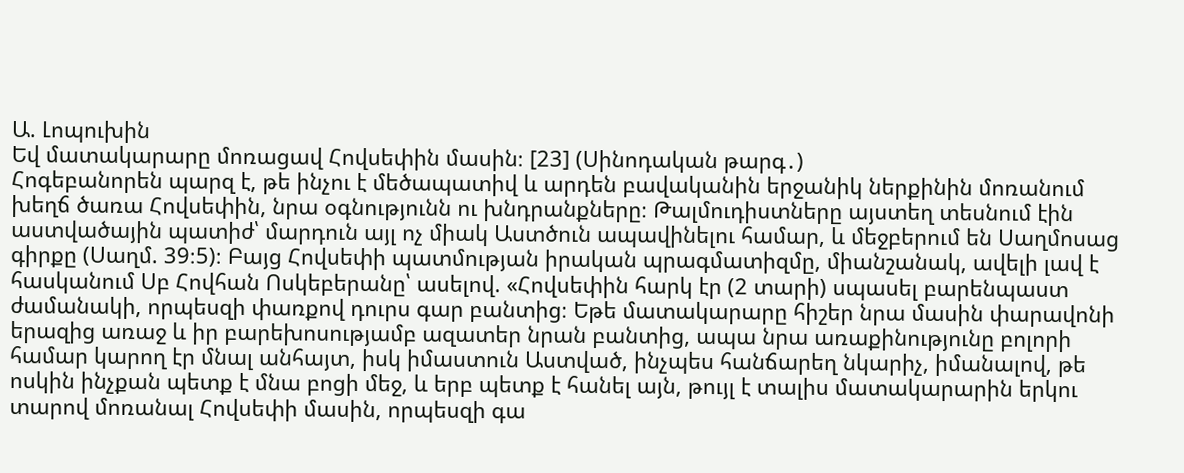Ա. Լոպուխին
Եվ մատակարարը մոռացավ Հովսեփին մասին։ [23] (Սինոդական թարգ․)
Հոգեբանորեն պարզ է, թե ինչու է մեծապատիվ և արդեն բավականին երջանիկ ներքինին մոռանում խեղճ ծառա Հովսեփին, նրա օգնությունն ու խնդրանքները։ Թալմուդիստները այստեղ տեսնում էին աստվածային պատիժ՝ մարդուն այլ ոչ միակ Աստծուն ապավինելու համար, և մեջբերում են Սաղմոսաց գիրքը (Սաղմ. 39։5)։ Բայց Հովսեփի պատմության իրական պրագմատիզմը, միանշանակ, ավելի լավ է հասկանում Սբ Հովհան Ոսկեբերանը՝ ասելով. «Հովսեփին հարկ էր (2 տարի) սպասել բարենպաստ ժամանակի, որպեսզի փառքով դուրս գար բանտից։ Եթե մատակարարը հիշեր նրա մասին փարավոնի երազից առաջ և իր բարեխոսությամբ ազատեր նրան բանտից, ապա նրա առաքինությունը բոլորի համար կարող էր մնալ անհայտ, իսկ իմաստուն Աստված, ինչպես հանճարեղ նկարիչ, իմանալով, թե ոսկին ինչքան պետք է մնա բոցի մեջ, և երբ պետք է հանել այն, թույլ է տալիս մատակարարին երկու տարով մոռանալ Հովսեփի մասին, որպեսզի գա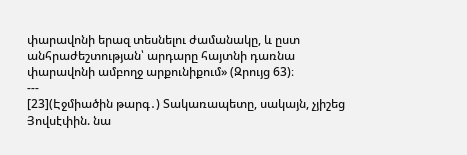փարավոնի երազ տեսնելու ժամանակը, և ըստ անհրաժեշտության՝ արդարը հայտնի դառնա փարավոնի ամբողջ արքունիքում» (Զրույց 63)։
---
[23](Էջմիածին թարգ․) Տակառապետը, սակայն, չյիշեց Յովսէփին. նա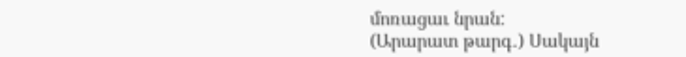մոռացաւ նրան:
(Արարատ թարգ․) Սակայն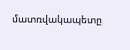մատռվակապետը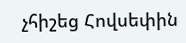չհիշեց Հովսեփին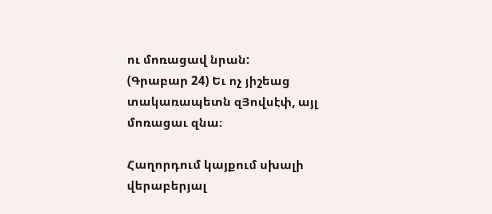ու մոռացավ նրան:
(Գրաբար 24) Եւ ոչ յիշեաց տակառապետն զՅովսէփ, այլ մոռացաւ զնա։

Հաղորդում կայքում սխալի վերաբերյալ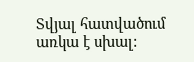Տվյալ հատվածում առկա է սխալ: